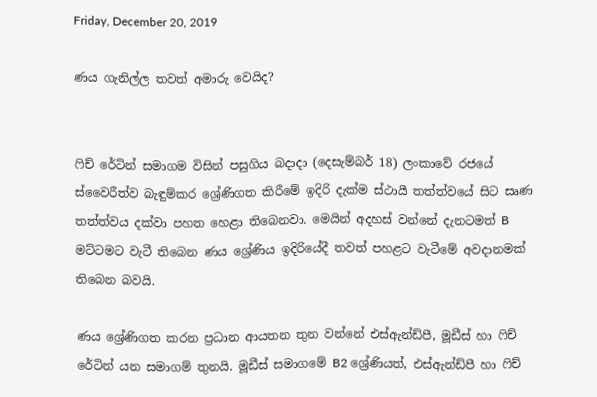Friday, December 20, 2019

ණය ගැනිල්ල තවත් අමාරු වෙයිද?


ෆිච් රේටින් සමාගම විසින් පසුගිය බදාදා (දෙසැම්බර් 18) ලංකාවේ රජයේ ස්වෛරීත්ව බැඳුම්කර ශ්‍රේණිගත කිරීමේ ඉදිරි දැක්ම ස්ථායී තත්ත්වයේ සිට සෘණ තත්ත්වය දක්වා පහත හෙළා තිබෙනවා. මෙයින් අදහස් වන්නේ දැනටමත් B මට්ටමට වැටී තිබෙන ණය ශ්‍රේණිය ඉදිරියේදී තවත් පහළට වැටීමේ අවදානමක් තිබෙන බවයි.

ණය ශ්‍රේණිගත කරන ප්‍රධාන ආයතන තුන වන්නේ එස්ඇන්ඩ්පී, මූඩීස් හා ෆිච් රේටින් යන සමාගම් තුනයි. මූඩීස් සමාගමේ B2 ශ්‍රේණියත්, එස්ඇන්ඩ්පී හා ෆිච්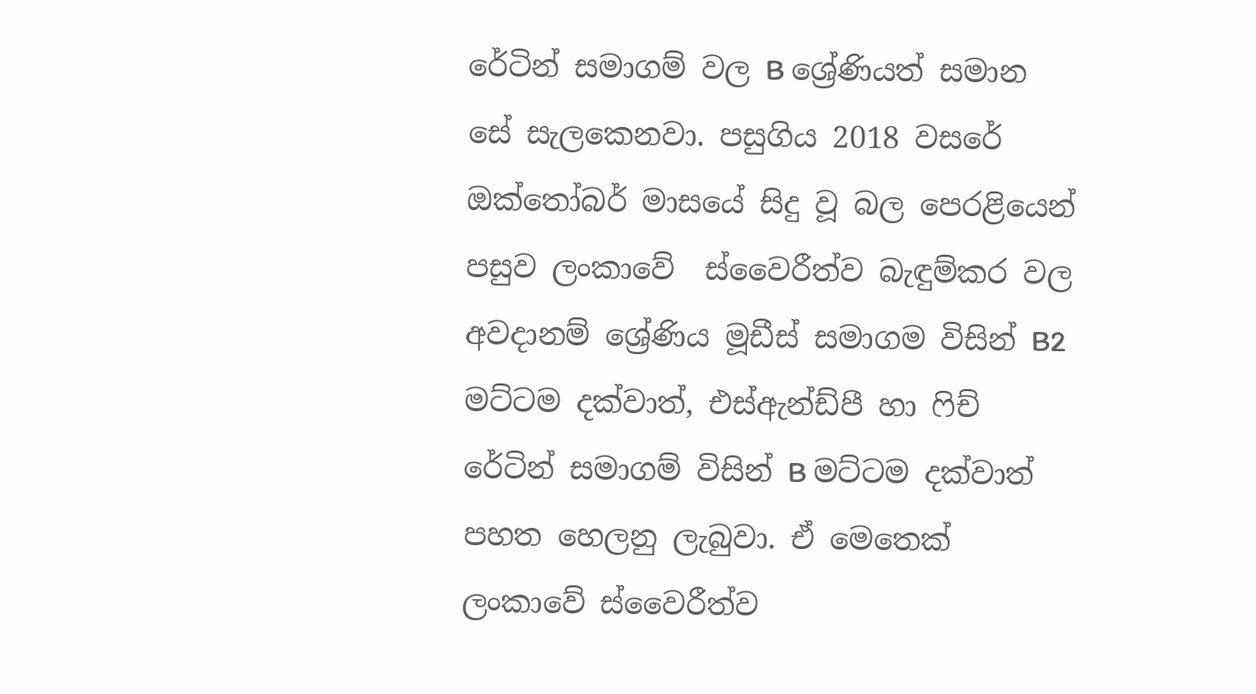රේටින් සමාගම් වල B ශ්‍රේණියත් සමාන සේ සැලකෙනවා. පසුගිය 2018 වසරේ ඔක්තෝබර් මාසයේ සිදු වූ බල පෙරළියෙන් පසුව ලංකාවේ  ස්වෛරීත්ව බැඳුම්කර වල අවදානම් ශ්‍රේණිය මූඩීස් සමාගම විසින් B2 මට්ටම දක්වාත්, එස්ඇන්ඩ්පී හා ෆිච් රේටින් සමාගම් විසින් B මට්ටම දක්වාත් පහත හෙලනු ලැබුවා. ඒ මෙතෙක් ලංකාවේ ස්වෛරීත්ව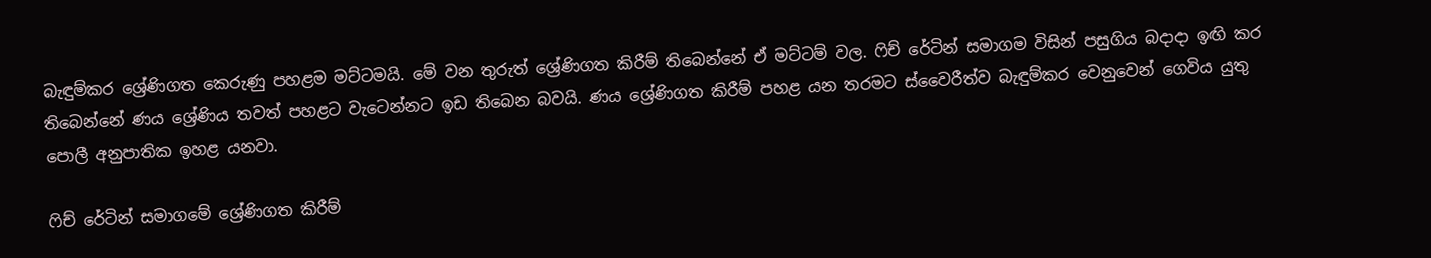බැඳුම්කර ශ්‍රේණිගත කෙරුණු පහළම මට්ටමයි. මේ වන තුරුත් ශ්‍රේණිගත කිරීම් තිබෙන්නේ ඒ මට්ටම් වල. ෆිච් රේටින් සමාගම විසින් පසුගිය බදාදා ඉඟි කර තිබෙන්නේ ණය ශ්‍රේණිය තවත් පහළට වැටෙන්නට ඉඩ තිබෙන බවයි. ණය ශ්‍රේණිගත කිරීම් පහළ යන තරමට ස්වෛරීත්ව බැඳුම්කර වෙනුවෙන් ගෙවිය යුතු පොලී අනුපාතික ඉහළ යනවා.

ෆිච් රේටින් සමාගමේ ශ්‍රේණිගත කිරීම්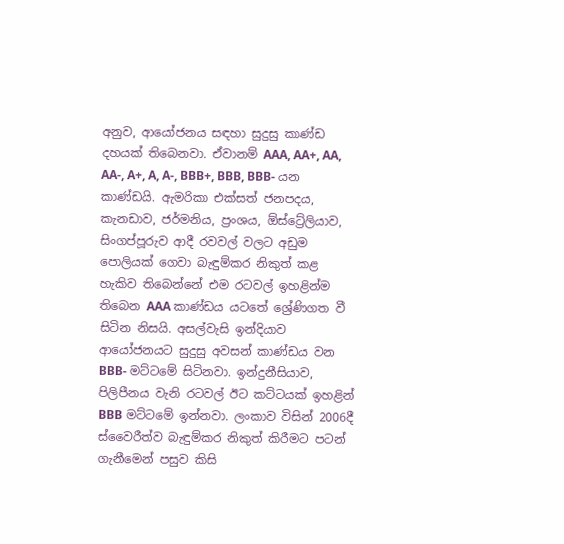අනුව, ආයෝජනය සඳහා සුදුසු කාණ්ඩ දහයක් තිබෙනවා. ඒවානම් AAA, AA+, AA, AA-, A+, A, A-, BBB+, BBB, BBB- යන කාණ්ඩයි. ඇමරිකා එක්සත් ජනපදය, කැනඩාව, ජර්මනිය, ප්‍රංශය, ඕස්ට්‍රේලියාව, සිංගප්පූරුව ආදී රවවල් වලට අඩුම පොලියක් ගෙවා බැඳුම්කර නිකුත් කළ හැකිව තිබෙන්නේ එම රටවල් ඉහළින්ම තිබෙන AAA කාණ්ඩය යටතේ ශ්‍රේණිගත වී සිටින නිසයි. අසල්වැසි ඉන්දියාව ආයෝජනයට සුදුසු අවසන් කාණ්ඩය වන BBB- මට්ටමේ සිටිනවා. ඉන්දුනීසියාව, පිලිපීනය වැනි රටවල් ඊට කට්ටයක් ඉහළින් BBB මට්ටමේ ඉන්නවා. ලංකාව විසින් 2006දී ස්වෛරීත්ව බැඳුම්කර නිකුත් කිරීමට පටන් ගැනීමෙන් පසුව කිසි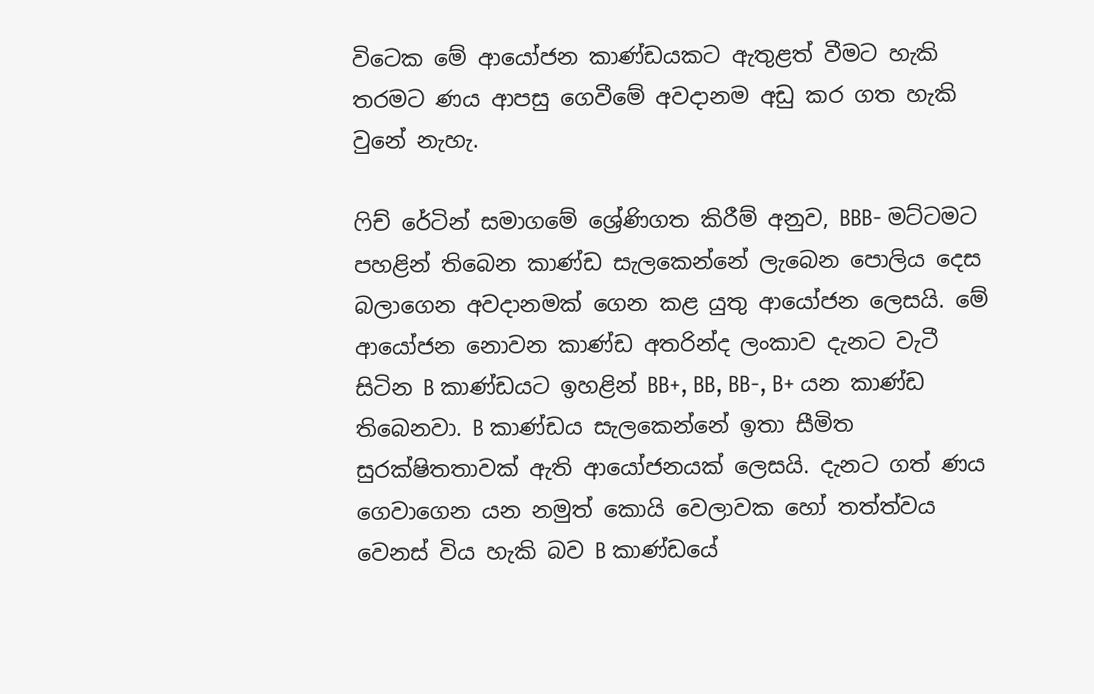විටෙක මේ ආයෝජන කාණ්ඩයකට ඇතුළත් වීමට හැකි තරමට ණය ආපසු ගෙවීමේ අවදානම අඩු කර ගත හැකි වුනේ නැහැ.

ෆිච් රේටින් සමාගමේ ශ්‍රේණිගත කිරීම් අනුව, BBB- මට්ටමට පහළින් තිබෙන කාණ්ඩ සැලකෙන්නේ ලැබෙන පොලිය දෙස බලාගෙන අවදානමක් ගෙන කළ යුතු ආයෝජන ලෙසයි. මේ ආයෝජන නොවන කාණ්ඩ අතරින්ද ලංකාව දැනට වැටී සිටින B කාණ්ඩයට ඉහළින් BB+, BB, BB-, B+ යන කාණ්ඩ තිබෙනවා. B කාණ්ඩය සැලකෙන්නේ ඉතා සීමිත සුරක්ෂිතතාවක් ඇති ආයෝජනයක් ලෙසයි. දැනට ගත් ණය ගෙවාගෙන යන නමුත් කොයි වෙලාවක හෝ තත්ත්වය වෙනස් විය හැකි බව B කාණ්ඩයේ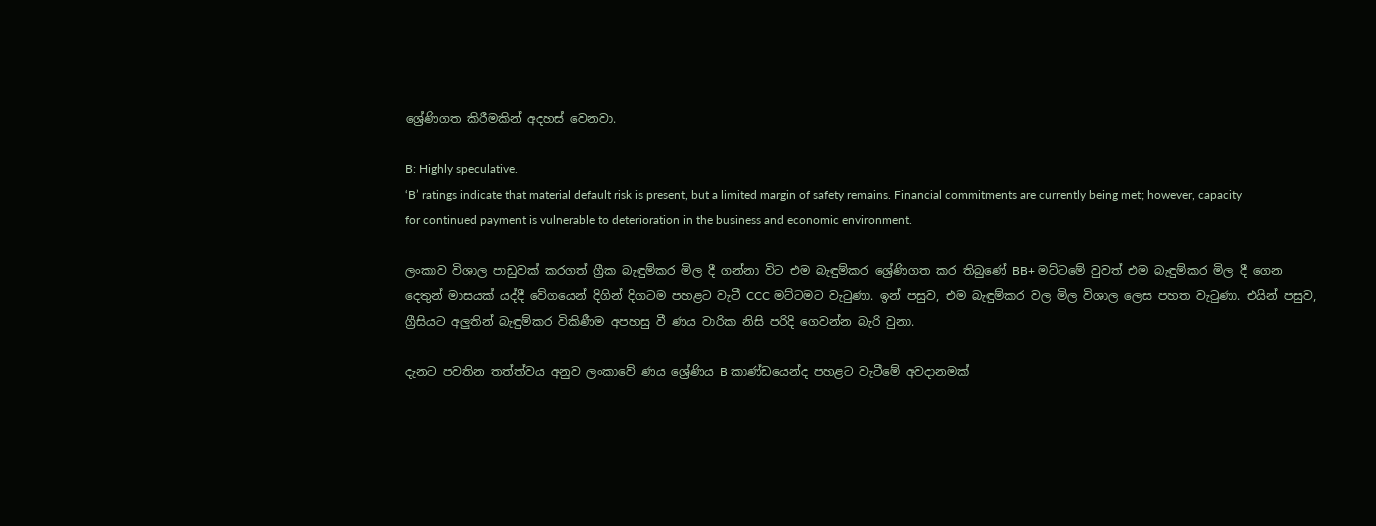ශ්‍රේණිගත කිරීමකින් අදහස් වෙනවා.

B: Highly speculative.
‘B’ ratings indicate that material default risk is present, but a limited margin of safety remains. Financial commitments are currently being met; however, capacity for continued payment is vulnerable to deterioration in the business and economic environment.

ලංකාව විශාල පාඩුවක් කරගත් ග්‍රීක බැඳුම්කර මිල දී ගන්නා විට එම බැඳුම්කර ශ්‍රේණිගත කර තිබුණේ BB+ මට්ටමේ වුවත් එම බැඳුම්කර මිල දී ගෙන දෙතුන් මාසයක් යද්දී වේගයෙන් දිගින් දිගටම පහළට වැටී CCC මට්ටමට වැටුණා. ඉන් පසුව, එම බැඳුම්කර වල මිල විශාල ලෙස පහත වැටුණා. එයින් පසුව, ග්‍රීසියට අලුතින් බැඳුම්කර විකිණීම අපහසු වී ණය වාරික නිසි පරිදි ගෙවන්න බැරි වුනා.

දැනට පවතින තත්ත්වය අනුව ලංකාවේ ණය ශ්‍රේණිය B කාණ්ඩයෙන්ද පහළට වැටීමේ අවදානමක්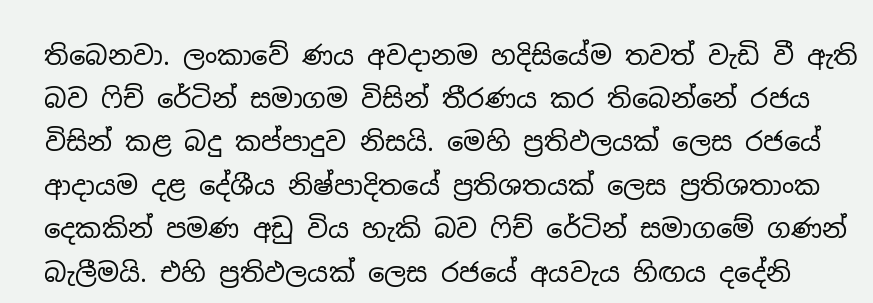තිබෙනවා. ලංකාවේ ණය අවදානම හදිසියේම තවත් වැඩි වී ඇති බව ෆිච් රේටින් සමාගම විසින් තීරණය කර තිබෙන්නේ රජය විසින් කළ බදු කප්පාදුව නිසයි. මෙහි ප්‍රතිඵලයක් ලෙස රජයේ ආදායම දළ දේශීය නිෂ්පාදිතයේ ප්‍රතිශතයක් ලෙස ප්‍රතිශතාංක දෙකකින් පමණ අඩු විය හැකි බව ෆිච් රේටින් සමාගමේ ගණන් බැලීමයි. එහි ප්‍රතිඵලයක් ලෙස රජයේ අයවැය හිඟය දදේනි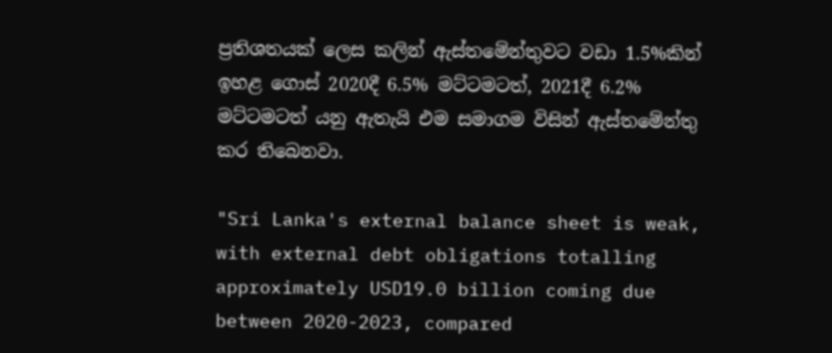ප්‍රතිශතයක් ලෙස කලින් ඇස්තමේන්තුවට වඩා 1.5%කින් ඉහළ ගොස් 2020දී 6.5% මට්ටමටත්, 2021දී 6.2% මට්ටමටත් යනු ඇතැයි එම සමාගම විසින් ඇස්තමේන්තු කර තිබෙනවා.

"Sri Lanka's external balance sheet is weak, with external debt obligations totalling approximately USD19.0 billion coming due between 2020-2023, compared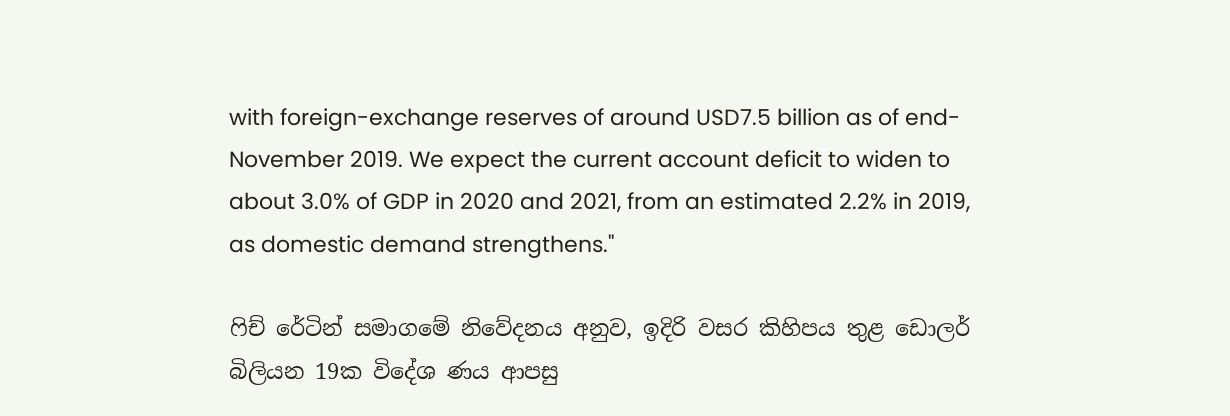with foreign-exchange reserves of around USD7.5 billion as of end-November 2019. We expect the current account deficit to widen to about 3.0% of GDP in 2020 and 2021, from an estimated 2.2% in 2019, as domestic demand strengthens."

ෆිච් රේටින් සමාගමේ නිවේදනය අනුව, ඉදිරි වසර කිහිපය තුළ ඩොලර් බිලියන 19ක විදේශ ණය ආපසු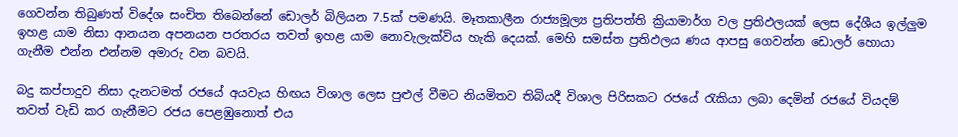ගෙවන්න තිබුණත් විදේශ සංචිත තිබෙන්නේ ඩොලර් බිලියන 7.5ක් පමණයි. මෑතකාලීන රාජ්‍යමූල්‍ය ප්‍රතිපත්ති ක්‍රියාමාර්ග වල ප්‍රතිඵලයක් ලෙස දේශීය ඉල්ලුම ඉහළ යාම නිසා ආනයන අපනයන පරතරය තවත් ඉහළ යාම නොවැලැක්විය හැකි දෙයක්. මෙහි සමස්ත ප්‍රතිඵලය ණය ආපසු ගෙවන්න ඩොලර් හොයා ගැනීම එන්න එන්නම අමාරු වන බවයි.

බදු කප්පාදුව නිසා දැනටමත් රජයේ අයවැය හිඟය විශාල ලෙස පුළුල් වීමට නියමිතව තිබියදී විශාල පිරිසකට රජයේ රැකියා ලබා දෙමින් රජයේ වියදම් තවත් වැඩි කර ගැනීමට රජය පෙළඹුනොත් එය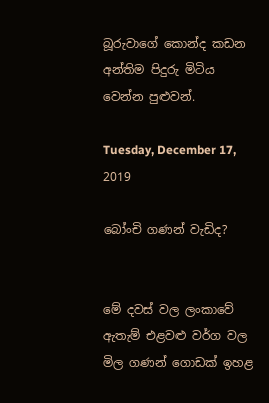බූරුවාගේ කොන්ද කඩන අන්තිම පිදුරු මිටිය වෙන්න පුළුවන්.

Tuesday, December 17, 2019

බෝංචි ගණන් වැඩිද?


මේ දවස් වල ලංකාවේ ඇතැම් එළවළු වර්ග වල මිල ගණන් ගොඩක් ඉහළ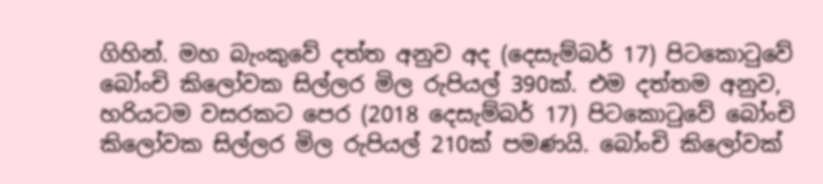ගිහින්. මහ බැංකුවේ දත්ත අනුව අද (දෙසැම්බර් 17) පිටකොටුවේ බෝංචි කිලෝවක සිල්ලර මිල රුපියල් 390ක්. එම දත්තම අනුව, හරියටම වසරකට පෙර (2018 දෙසැම්බර් 17) පිටකොටුවේ බෝංචි කිලෝවක සිල්ලර මිල රුපියල් 210ක් පමණයි. බෝංචි කිලෝවක්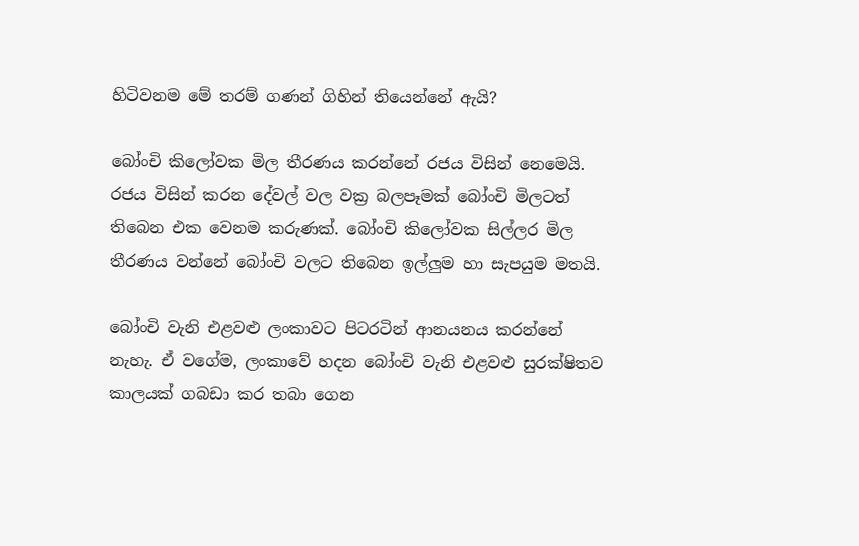හිටිවනම මේ තරම් ගණන් ගිහින් තියෙන්නේ ඇයි?

බෝංචි කිලෝවක මිල තීරණය කරන්නේ රජය විසින් නෙමෙයි. රජය විසින් කරන දේවල් වල වක්‍ර බලපෑමක් බෝංචි මිලටත් තිබෙන එක වෙනම කරුණක්. බෝංචි කිලෝවක සිල්ලර මිල තීරණය වන්නේ බෝංචි වලට තිබෙන ඉල්ලුම හා සැපයුම මතයි.

බෝංචි වැනි එළවළු ලංකාවට පිටරටින් ආනයනය කරන්නේ නැහැ. ඒ වගේම, ලංකාවේ හදන බෝංචි වැනි එළවළු සුරක්ෂිතව කාලයක් ගබඩා කර තබා ගෙන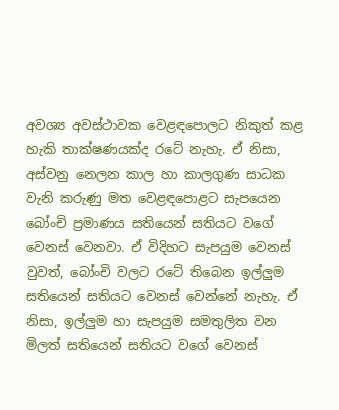අවශ්‍ය අවස්ථාවක වෙළඳපොලට නිකුත් කළ හැකි තාක්ෂණයක්ද රටේ නැහැ. ඒ නිසා, අස්වනු නෙලන කාල හා කාලගුණ සාධක වැනි කරුණු මත වෙළඳපොළට සැපයෙන බෝංචි ප්‍රමාණය සතියෙන් සතියට වගේ වෙනස් වෙනවා. ඒ විදිහට සැපයුම වෙනස් වුවත්, බෝංචි වලට රටේ තිබෙන ඉල්ලුම සතියෙන් සතියට වෙනස් වෙන්නේ නැහැ. ඒ නිසා, ඉල්ලුම හා සැපයුම සමතුලිත වන මිලත් සතියෙන් සතියට වගේ වෙනස්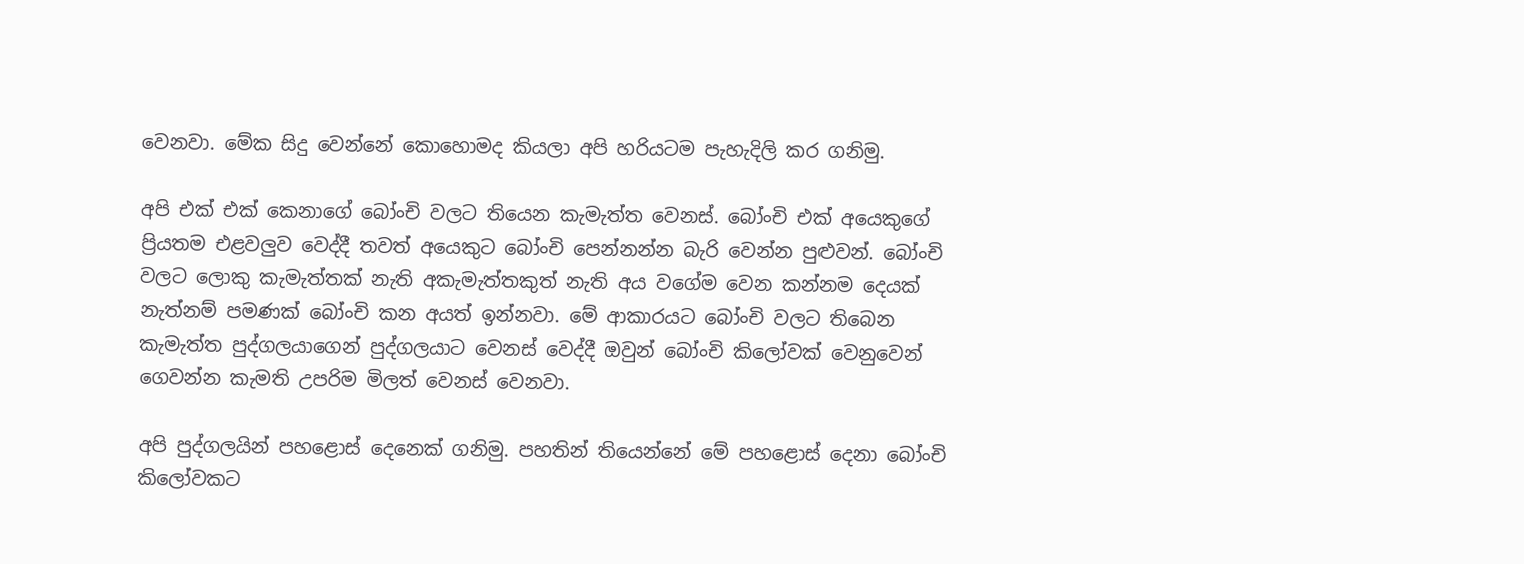වෙනවා. මේක සිදු වෙන්නේ කොහොමද කියලා අපි හරියටම පැහැදිලි කර ගනිමු.

අපි එක් එක් කෙනාගේ බෝංචි වලට තියෙන කැමැත්ත වෙනස්. බෝංචි එක් අයෙකුගේ ප්‍රියතම එළවලුව වෙද්දී තවත් අයෙකුට බෝංචි පෙන්නන්න බැරි වෙන්න පුළුවන්. බෝංචි වලට ලොකු කැමැත්තක් නැති අකැමැත්තකුත් නැති අය වගේම වෙන කන්නම දෙයක් නැත්නම් පමණක් බෝංචි කන අයත් ඉන්නවා. මේ ආකාරයට බෝංචි වලට තිබෙන කැමැත්ත පුද්ගලයාගෙන් පුද්ගලයාට වෙනස් වෙද්දී ඔවුන් බෝංචි කිලෝවක් වෙනුවෙන් ගෙවන්න කැමති උපරිම මිලත් වෙනස් වෙනවා.

අපි පුද්ගලයින් පහළොස් දෙනෙක් ගනිමු. පහතින් තියෙන්නේ මේ පහළොස් දෙනා බෝංචි කිලෝවකට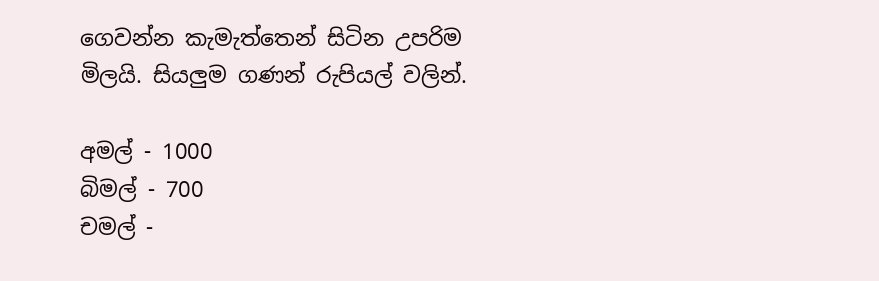ගෙවන්න කැමැත්තෙන් සිටින උපරිම මිලයි. සියලුම ගණන් රුපියල් වලින්.

අමල් - 1000
බිමල් - 700
චමල් -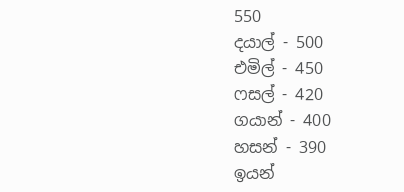550
දයාල් - 500
එමිල් - 450
ෆසල් - 420
ගයාන් - 400
හසන් - 390
ඉයන්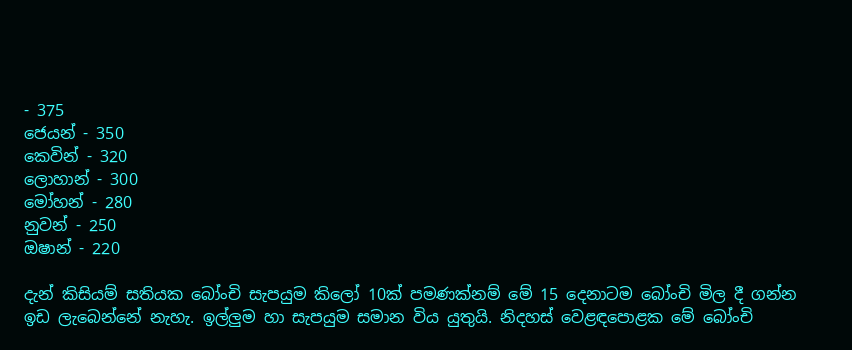- 375
ජෙයන් - 350
කෙවින් - 320
ලොහාන් - 300
මෝහන් - 280
නුවන් - 250
ඔෂාන් - 220

දැන් කිසියම් සතියක බෝංචි සැපයුම කිලෝ 10ක් පමණක්නම් මේ 15 දෙනාටම බෝංචි මිල දී ගන්න ඉඩ ලැබෙන්නේ නැහැ. ඉල්ලුම හා සැපයුම සමාන විය යුතුයි. නිදහස් වෙළඳපොළක මේ බෝංචි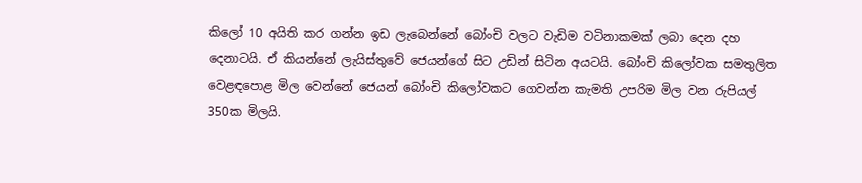කිලෝ 10 අයිති කර ගන්න ඉඩ ලැබෙන්නේ බෝංචි වලට වැඩිම වටිනාකමක් ලබා දෙන දහ දෙනාටයි. ඒ කියන්නේ ලැයිස්තුවේ ජෙයන්ගේ සිට උඩින් සිටින අයටයි. බෝංචි කිලෝවක සමතුලිත වෙළඳපොළ මිල වෙන්නේ ජෙයන් බෝංචි කිලෝවකට ගෙවන්න කැමති උපරිම මිල වන රුපියල් 350ක මිලයි.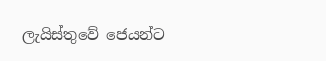ලැයිස්තුවේ ජෙයන්ට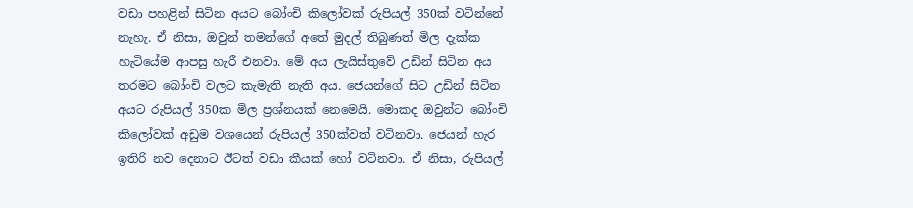වඩා පහළින් සිටින අයට බෝංචි කිලෝවක් රුපියල් 350ක් වටින්නේ නැහැ. ඒ නිසා, ඔවුන් තමන්ගේ අතේ මුදල් තිබුණත් මිල දැක්ක හැටියේම ආපසු හැරී එනවා. මේ අය ලැයිස්තුවේ උඩින් සිටින අය තරමට බෝංචි වලට කැමැති නැති අය. ජෙයන්ගේ සිට උඩින් සිටින අයට රුපියල් 350ක මිල ප්‍රශ්නයක් නෙමෙයි. මොකද ඔවුන්ට බෝංචි කිලෝවක් අඩුම වශයෙන් රුපියල් 350ක්වත් වටිනවා. ජෙයන් හැර ඉතිරි නව දෙනාට ඊටත් වඩා කීයක් හෝ වටිනවා. ඒ නිසා, රුපියල්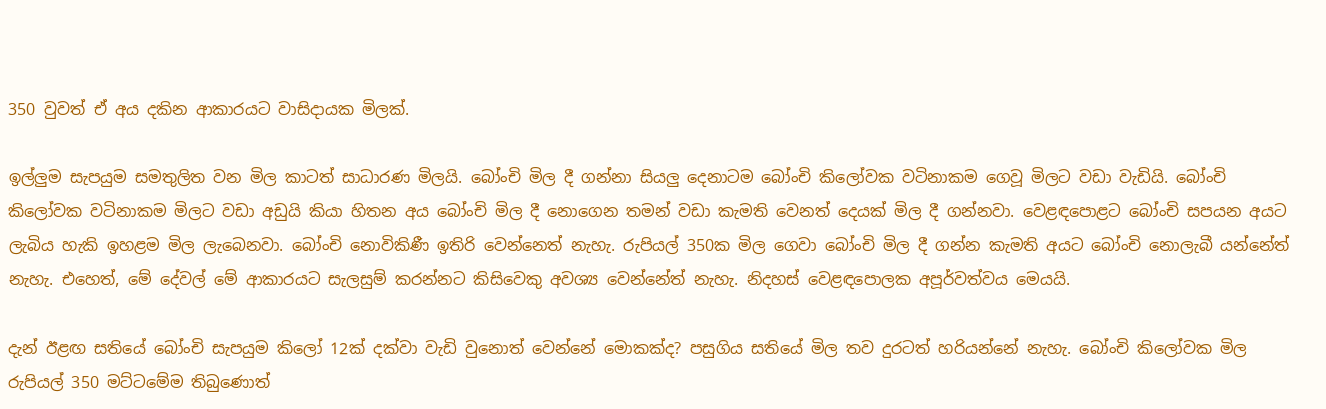350 වුවත් ඒ අය දකින ආකාරයට වාසිදායක මිලක්.

ඉල්ලුම සැපයුම සමතුලිත වන මිල කාටත් සාධාරණ මිලයි. බෝංචි මිල දී ගන්නා සියලු දෙනාටම බෝංචි කිලෝවක වටිනාකම ගෙවූ මිලට වඩා වැඩියි. බෝංචි කිලෝවක වටිනාකම මිලට වඩා අඩුයි කියා හිතන අය බෝංචි මිල දී නොගෙන තමන් වඩා කැමති වෙනත් දෙයක් මිල දී ගන්නවා. වෙළඳපොළට බෝංචි සපයන අයට ලැබිය හැකි ඉහළම මිල ලැබෙනවා. බෝංචි නොවිකිණී ඉතිරි වෙන්නෙත් නැහැ. රුපියල් 350ක මිල ගෙවා බෝංචි මිල දී ගන්න කැමති අයට බෝංචි නොලැබී යන්නේත් නැහැ. එහෙත්, මේ දේවල් මේ ආකාරයට සැලසුම් කරන්නට කිසිවෙකු අවශ්‍ය වෙන්නේත් නැහැ. නිදහස් වෙළඳපොලක අපූර්වත්වය මෙයයි.

දැන් ඊළඟ සතියේ බෝංචි සැපයුම කිලෝ 12ක් දක්වා වැඩි වුනොත් වෙන්නේ මොකක්ද? පසුගිය සතියේ මිල තව දුරටත් හරියන්නේ නැහැ. බෝංචි කිලෝවක මිල රුපියල් 350 මට්ටමේම තිබුණොත්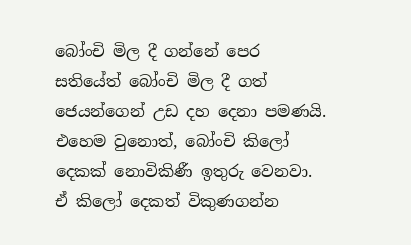බෝංචි මිල දී ගන්නේ පෙර සතියේත් බෝංචි මිල දී ගත් ජෙයන්ගෙන් උඩ දහ දෙනා පමණයි. එහෙම වුනොත්, බෝංචි කිලෝ දෙකක් නොවිකිණී ඉතුරු වෙනවා. ඒ කිලෝ දෙකත් විකුණගන්න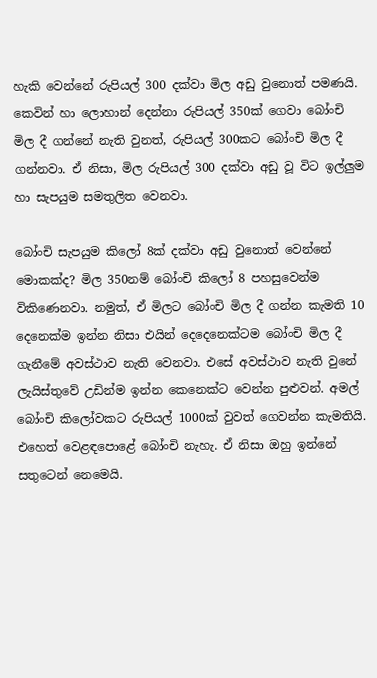හැකි වෙන්නේ රුපියල් 300 දක්වා මිල අඩු වුනොත් පමණයි. කෙවින් හා ලොහාන් දෙන්නා රුපියල් 350ක් ගෙවා බෝංචි මිල දී ගන්නේ නැති වුනත්, රුපියල් 300කට බෝංචි මිල දී ගන්නවා. ඒ නිසා, මිල රුපියල් 300 දක්වා අඩු වූ විට ඉල්ලුම හා සැපයුම සමතුලිත වෙනවා.

බෝංචි සැපයුම කිලෝ 8ක් දක්වා අඩු වුනොත් වෙන්නේ මොකක්ද? මිල 350නම් බෝංචි කිලෝ 8 පහසුවෙන්ම විකිණෙනවා. නමුත්, ඒ මිලට බෝංචි මිල දී ගන්න කැමති 10 දෙනෙක්ම ඉන්න නිසා එයින් දෙදෙනෙක්ටම බෝංචි මිල දී ගැනීමේ අවස්ථාව නැති වෙනවා. එසේ අවස්ථාව නැති වුනේ ලැයිස්තුවේ උඩින්ම ඉන්න කෙනෙක්ට වෙන්න පුළුවන්. අමල් බෝංචි කිලෝවකට රුපියල් 1000ක් වුවත් ගෙවන්න කැමතියි. එහෙත් වෙළඳපොළේ බෝංචි නැහැ. ඒ නිසා ඔහු ඉන්නේ සතුටෙන් නෙමෙයි.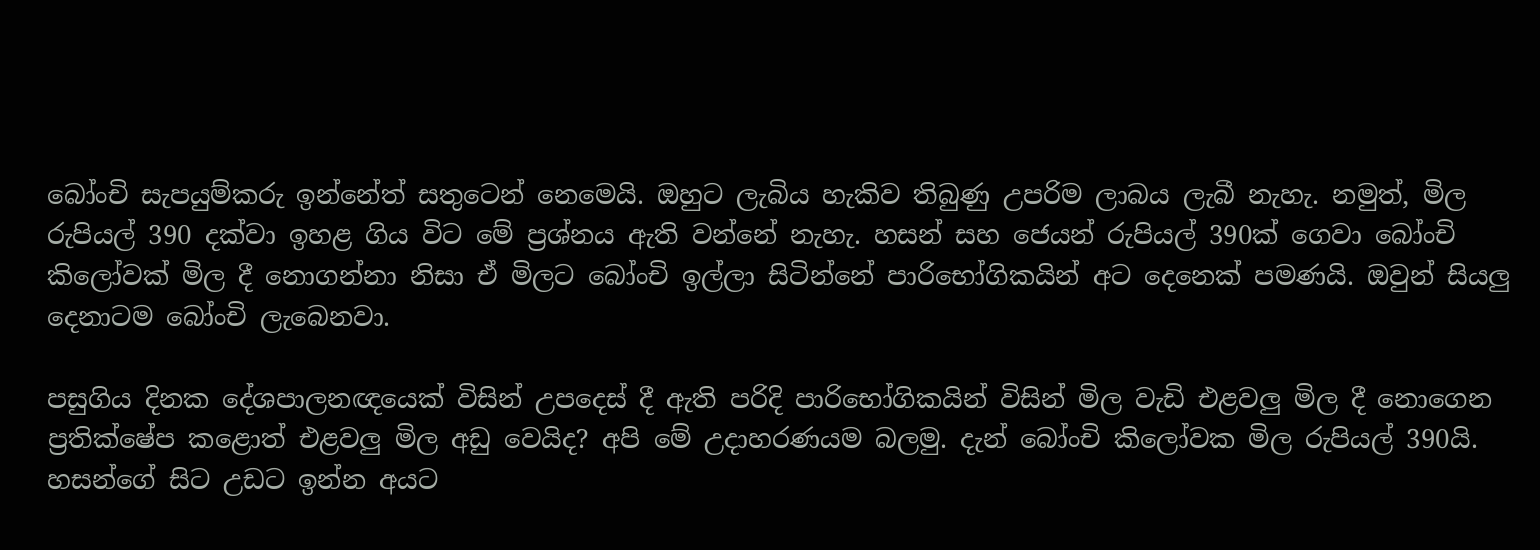බෝංචි සැපයුම්කරු ඉන්නේත් සතුටෙන් නෙමෙයි. ඔහුට ලැබිය හැකිව තිබුණු උපරිම ලාබය ලැබී නැහැ. නමුත්, මිල රුපියල් 390 දක්වා ඉහළ ගිය විට මේ ප්‍රශ්නය ඇති වන්නේ නැහැ. හසන් සහ ජෙයන් රුපියල් 390ක් ගෙවා බෝංචි කිලෝවක් මිල දී නොගන්නා නිසා ඒ මිලට බෝංචි ඉල්ලා සිටින්නේ පාරිභෝගිකයින් අට දෙනෙක් පමණයි. ඔවුන් සියලු දෙනාටම බෝංචි ලැබෙනවා.

පසුගිය දිනක දේශපාලනඥයෙක් විසින් උපදෙස් දී ඇති පරිදි පාරිභෝගිකයින් විසින් මිල වැඩි එළවලු මිල දී නොගෙන ප්‍රතික්ෂේප කළොත් එළවලු මිල අඩු වෙයිද? අපි මේ උදාහරණයම බලමු. දැන් බෝංචි කිලෝවක මිල රුපියල් 390යි. හසන්ගේ සිට උඩට ඉන්න අයට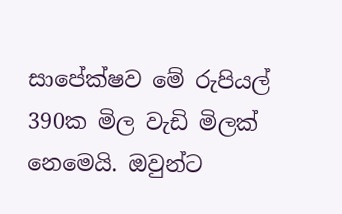සාපේක්ෂව මේ රුපියල් 390ක මිල වැඩි මිලක් නෙමෙයි. ඔවුන්ට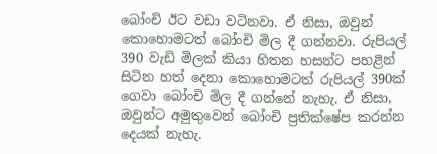බෝංචි ඊට වඩා වටිනවා. ඒ නිසා, ඔවුන් කොහොමටත් බෝංචි මිල දී ගන්නවා. රුපියල් 390 වැඩි මිලක් කියා හිතන හසන්ට පහළින් සිටින හත් දෙනා කොහොමටත් රුපියල් 390ක් ගෙවා බෝංචි මිල දී ගන්නේ නැහැ. ඒ නිසා, ඔවුන්ට අමුතුවෙන් බෝංචි ප්‍රතික්ෂේප කරන්න දෙයක් නැහැ.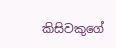කිසිවකුගේ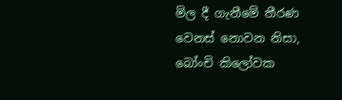මිල දී ගැනීමේ තීරණ වෙනස් නොවන නිසා, බෝංචි කිලෝවක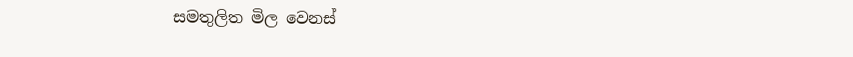සමතුලිත මිල වෙනස්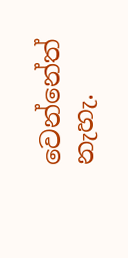වෙන්නේත් නැහැ.